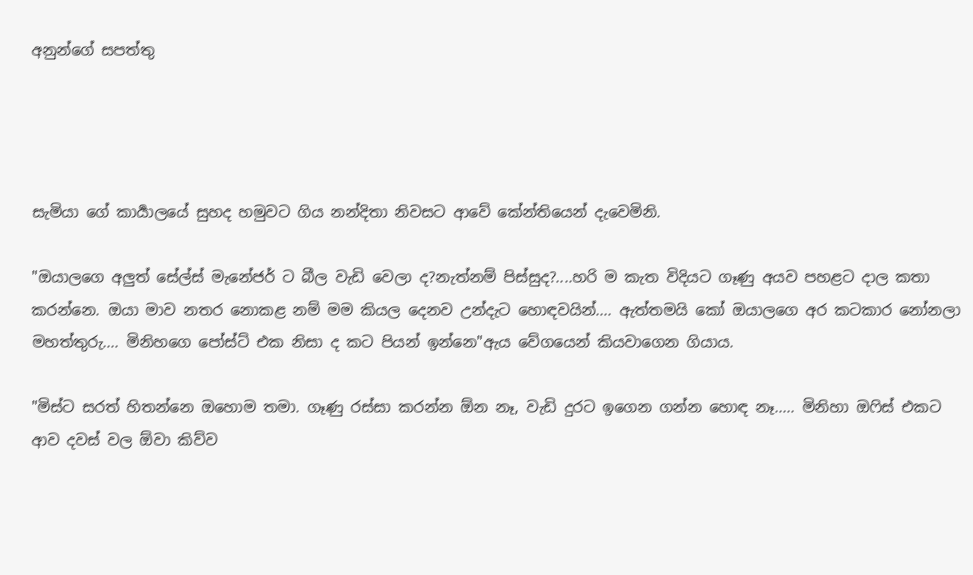අනුන්ගේ සපත්තු




සැමියා ගේ කාර්‍යාලයේ සුහද හමුවට ගිය නන්දිතා නිවසට ආවේ කේන්‍තියෙන් දැවෙමිනි.

"ඔයාලගෙ අලුත් සේල්ස් මැනේජර් ට බීල වැඩි වෙලා ද?නැත්නම් පිස්සුද?....හරි ම කැත විදියට ගෑණු අයව පහළට දාල කතා කරන්නෙ. ඔයා මාව නතර නොකළ නම් මම කියල දෙනව උන්දැට හොඳවයින්.... ඇත්තමයි කෝ ඔයාලගෙ අර කටකාර නෝනලා මහත්තුරු.... මිනිහගෙ පෝස්ට් එක නිසා ද කට පියන් ඉන්නෙ"ඇය වේගයෙන් කියවාගෙන ගියාය.

"මිස්ට සරත් හිතන්නෙ ඔහොම තමා. ගෑණු රස්සා කරන්න ඕන නෑ, වැඩි දුරට ඉගෙන ගන්න හොඳ නෑ..... මිනිහා ඔෆිස් එකට ආව දවස් වල ඕවා කිව්ව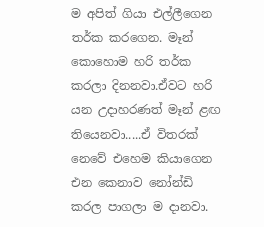ම අපිත් ගියා එල්ලීගෙන තර්ක කරගෙන. මෑන්  කොහොම හරි තර්ක කරලා දිනනවා.ඒවට හරි යන උදාහරණත් මෑන් ළඟ තියෙනවා.....ඒ විතරක් නෙවේ එහෙම කියාගෙන එන කෙනාව නෝන්ඩි කරල පාගලා ම දානවා.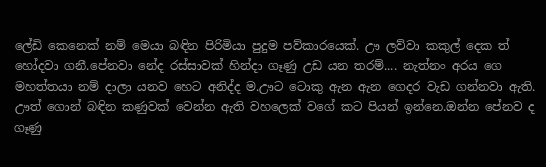ලේඩි කෙනෙක් නම් මෙයා බඳින පිරිමියා පුදුම පව්කාරයෙක්. ඌ ලව්වා කකුල් දෙක ත් හෝදවා ගනී.පේනවා නේද රස්සාවක් හින්දා ගෑණු උඩ යන තරම්.... නැත්නං අරය ගෙ මහත්තයා නම් දාලා යනව හෙට අනිද්ද ම.ඌට ටොකු ඇන ඇන ගෙදර වැඩ ගන්නවා ඇති. ඌත් ගොන් බඳින කණුවක් වෙන්න ඇති වහලෙක් වගේ කට පියන් ඉන්නෙ.ඔන්න පේනව ද ගෑණු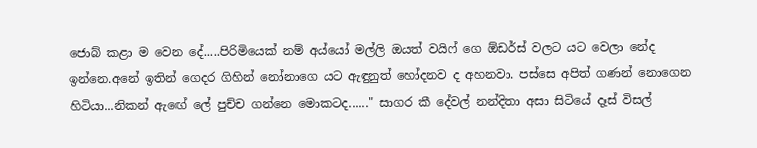ජොබ් කළා ම වෙන දේ.....පිරිමියෙක් නම් අය්යෝ මල්ලි ඔයත් වයිෆ් ගෙ ඕඩර්ස් වලට යට වෙලා නේද ඉන්නෙ.අනේ ඉතින් ගෙදර ගිහින් නෝනාගෙ යට ඇඳුනුත් හෝදනව ද අහනවා. පස්සෙ අපිත් ගණන් නොගෙන හිටියා...නිකන් ඇඟේ ලේ පුච්ච ගන්නෙ මොකටද......" සාගර කී දේවල් නන්දිතා අසා සිටියේ දෑස් විසල්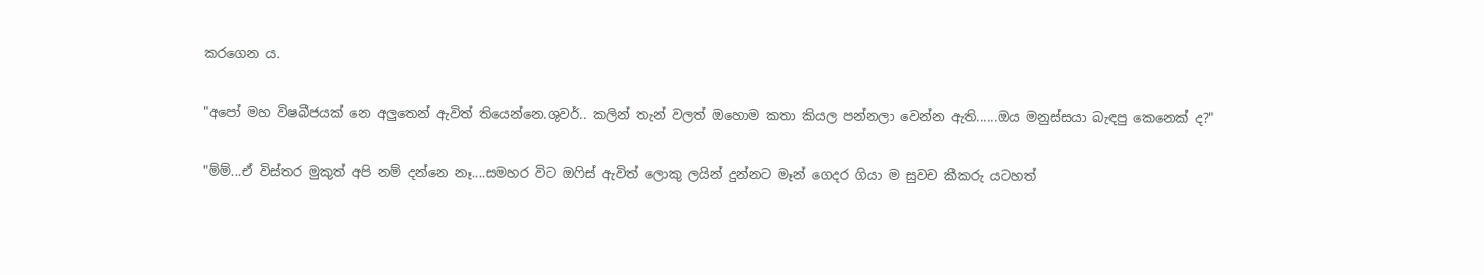කරගෙන ය.

"අපෝ මහ විෂබීජයක් නෙ අලුතෙන් ඇවිත් තියෙන්නෙ.ශුවර්.. කලින් තැන් වලත් ඔහොම කතා කියල පන්නලා වෙන්න ඇති......ඔය මනුස්සයා බැඳපු කෙනෙක් ද?"

"ම්ම්...ඒ විස්තර මුකුත් අපි නම් දන්නෙ නෑ....සමහර විට ඔෆිස් ඇවිත් ලොකු ලයින් දුන්නට මෑන් ගෙදර ගියා ම සුවච කීකරු යටහත්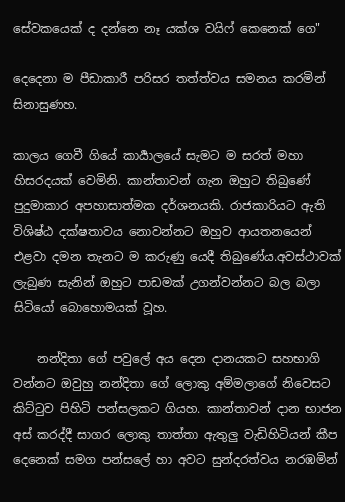සේවකයෙක් ද දන්නෙ නෑ යක්ශ වයිෆ් කෙනෙක් ගෙ"

දෙදෙනා ම පීඩාකාරී පරිසර තත්ත්වය සමනය කරමින් සිනාසුණහ.

කාලය ගෙවී ගියේ කාර්‍යාලයේ සැමට ම සරත් මහා හිසරදයක් වෙමිනි. කාන්තාවන් ගැන ඔහුට තිබුණේ පුදුමාකාර අපහාසාත්මක දර්ශනයකි. රාජකාරියට ඇති විශිෂ්ඨ දක්ෂතාවය නොවන්නට ඔහුව ආයතනයෙන් එළවා දමන තැනට ම කරුණු යෙදී තිබුණේය.අවස්ථාවක් ලැබුණ සැනින් ඔහුට පාඩමක් උගන්වන්නට බල බලා සිටියෝ බොහොමයක් වූහ.

    නන්දිතා ගේ පවුලේ අය දෙන දානයකට සහභාගි වන්නට ඔවුහු නන්දිතා ගේ ලොකු අම්මලාගේ නිවෙසට කිට්ටුව පිහිටි පන්සලකට ගියහ. කාන්තාවන් දාන භාජන අස් කරද්දී සාගර ලොකු තාත්තා ඇතුලු වැඩිහිටියන් කීප දෙනෙක් සමග පන්සලේ හා අවට සුන්දරත්වය නරඹමින්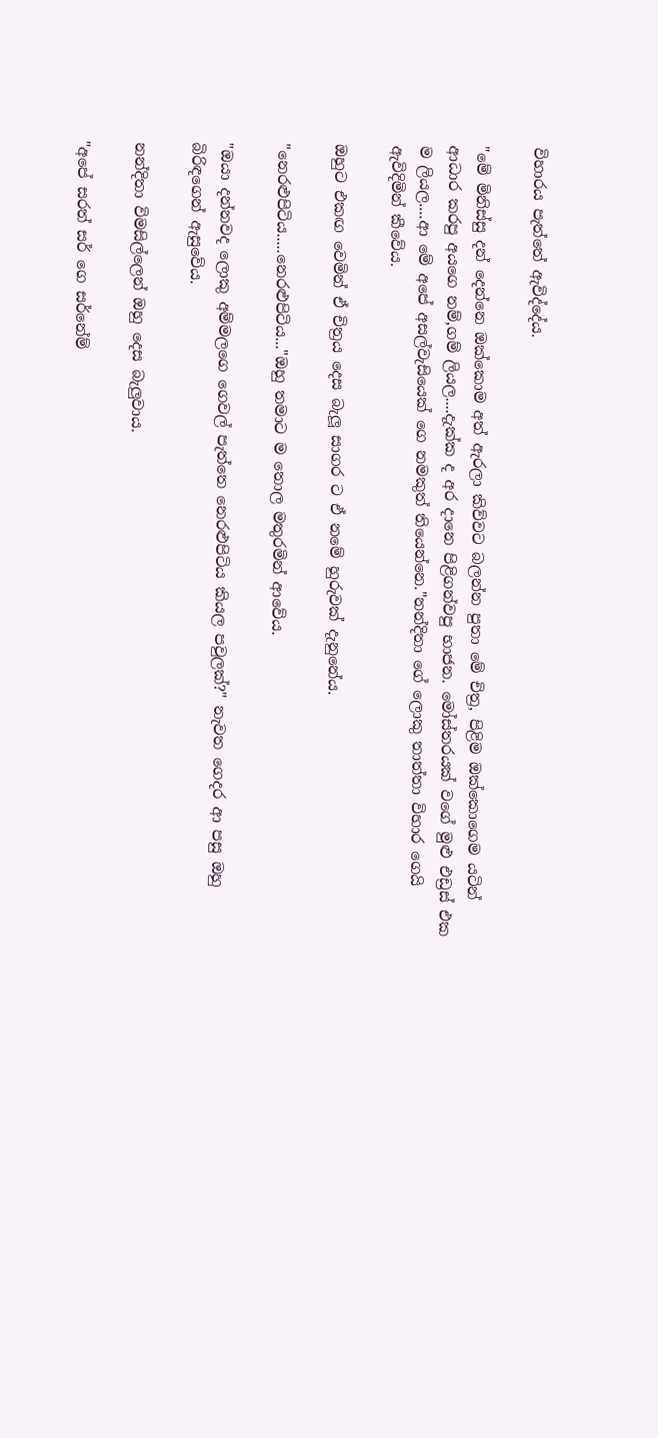විහාරය පැත්තේ ඇවිද්දේය.

"මේ මිනිස්සු දන් දෙන්නෙ ඔක්කොම අත් ඇරලා කිව්වට බලන්න පුතා මේ චිත්‍ර, පිළිම ඔක්කොගෙම යටින් ආධාර කරපු අයගෙ නම්,ගම් ලියල....දැක්ක ද අර දානෙ පිළිගන්වපු භාජන. මෝස්තරයක් වගේ මුළු එඩ්‍රස් එක ම ලියල....ආ මේ අපේ අසල්වැසියෙක් ගෙ නමකුත් තියෙන්නෙ."නන්දිතා ගේ ලොකු තාත්තා විහාර ගෙයි ඇවිදිමින් කීවේය.

ඔහුට එකඟ වෙමින් ඒ චිත්‍රය දෙස බැලූ සාගර ට ඒ නමේ හුරුවක් දැනුනේය.

"නෙරළුපිටිය.....නෙරළුපිටිය..."ඔහු තමාට ම තොල මතුරමින් ආවේය.

"ඔයා දන්නවද ලොකු අම්මලගෙ ගෙවල් පැත්තෙ නෙරළුපිටිය කියල පවුලක්?" නැවත ගෙදර ආ පසු ඔහු බිරිඳගෙන් ඇසුවේය.

නන්දිතා විමසිල්ලෙන් ඔහු දෙස බැලුවාය.

"අපේ සරත් සර් ගෙ සර්නේම්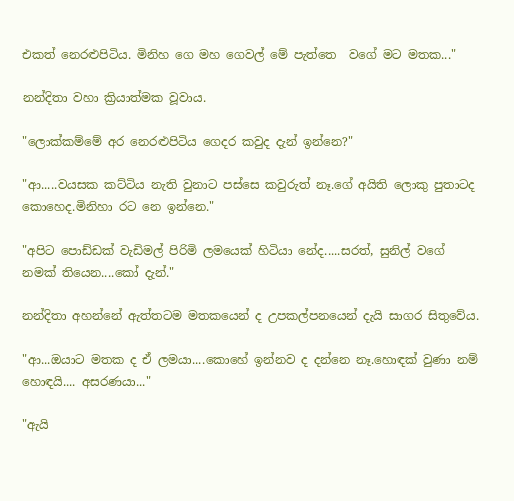එකත් නෙරළුපිටිය. මිනිහ ගෙ මහ ගෙවල් මේ පැත්තෙ  වගේ මට මතක..."

නන්දිතා වහා ක්‍රියාත්මක වූවාය.

"ලොක්කම්මේ අර නෙරළුපිටිය ගෙදර කවුද දැන් ඉන්නෙ?"

"ආ.....වයසක කට්ටිය නැති වුනාට පස්සෙ කවුරුත් නෑ.ගේ අයිති ලොකු පුතාටද කොහෙද.මිනිහා රට නෙ ඉන්නෙ."

"අපිට පොඩ්ඩක් වැඩිමල් පිරිමි ලමයෙක් හිටියා නේද.....සරත්, සුනිල් වගේ නමක් තියෙන....කෝ දැන්."

නන්දිතා අහන්නේ ඇත්තටම මතකයෙන් ද උපකල්පනයෙන් දැයි සාගර සිතුවේය.

"ආ...ඔයාට මතක ද ඒ ලමයා....කොහේ ඉන්නව ද දන්නෙ නෑ.හොඳක් වුණා නම් හොඳයි.... අසරණයා..."

"ඇයි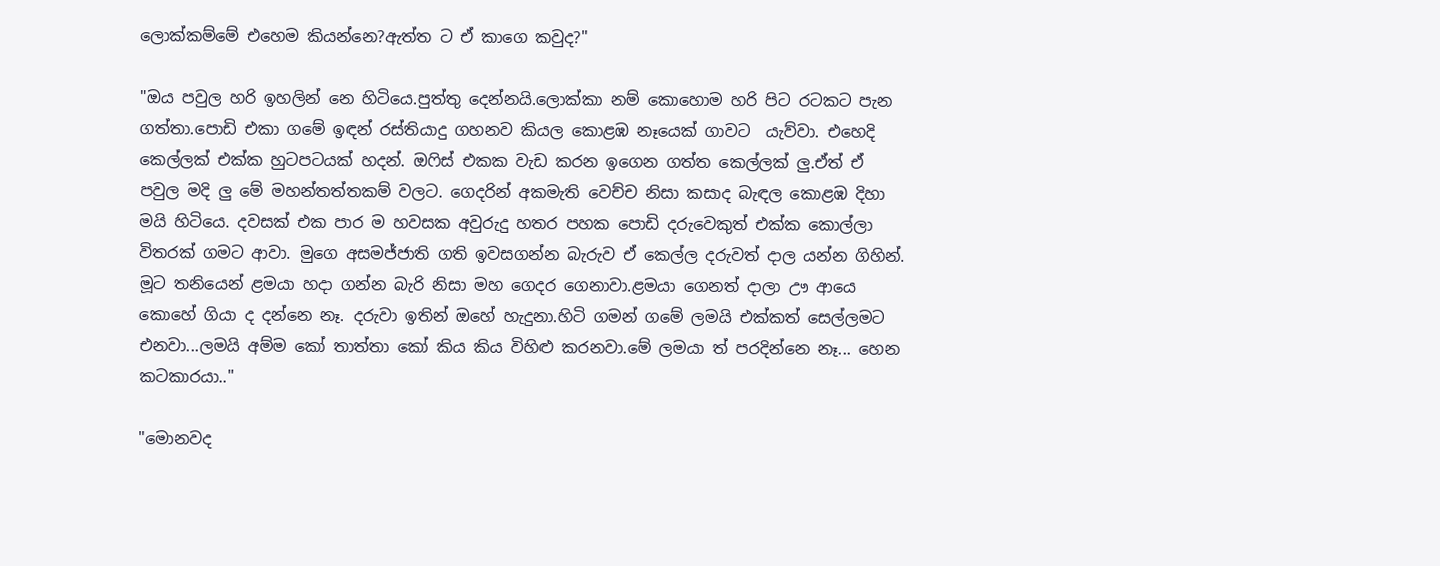ලොක්කම්මේ එහෙම කියන්නෙ?ඇත්ත ට ඒ කාගෙ කවුද?"

"ඔය පවුල හරි ඉහලින් නෙ හිටියෙ.පුත්තු දෙන්නයි.ලොක්කා නම් කොහොම හරි පිට රටකට පැන ගත්තා.පොඩි එකා ගමේ ඉඳන් රස්තියාදු ගහනව කියල කොළඹ නෑයෙක් ගාවට  යැව්වා. එහෙදි කෙල්ලක් එක්ක හුටපටයක් හදන්. ඔෆිස් එකක වැඩ කරන ඉගෙන ගත්ත කෙල්ලක් ලු.ඒත් ඒ පවුල මදි ලු මේ මහන්තත්තකම් වලට. ගෙදරින් අකමැති වෙච්ච නිසා කසාද බැඳල කොළඹ දිහා මයි හිටියෙ. දවසක් එක පාර ම හවසක අවුරුදු හතර පහක පොඩි දරුවෙකුත් එක්ක කොල්ලා විතරක් ගමට ආවා. මුගෙ අසමජ්ජාති ගති ඉවසගන්න බැරුව ඒ කෙල්ල දරුවත් දාල යන්න ගිහින්. මූට තනියෙන් ළමයා හදා ගන්න බැරි නිසා මහ ගෙදර ගෙනාවා.ළමයා ගෙනත් දාලා ඌ ආයෙ කොහේ ගියා ද දන්නෙ නෑ. දරුවා ඉතින් ඔහේ හැදුනා.හිටි ගමන් ගමේ ලමයි එක්කත් සෙල්ලමට එනවා...ලමයි අම්ම කෝ තාත්තා කෝ කිය කිය විහිළු කරනවා.මේ ලමයා ත් පරදින්නෙ නෑ... හෙන කටකාරයා.."

"මොනවද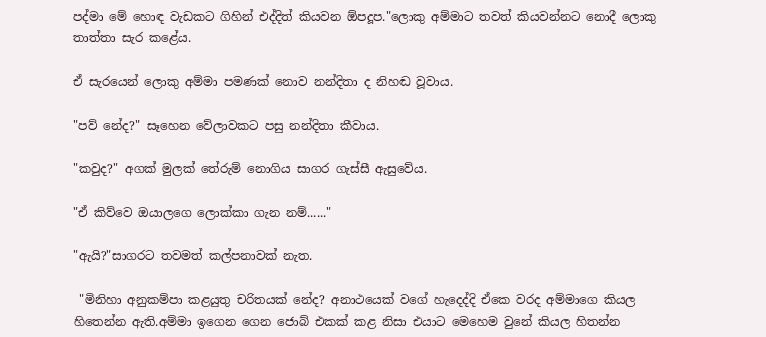පද්මා මේ හොඳ වැඩකට ගිහින් එද්දිත් කියවන ඕපදූප."ලොකු අම්මාට තවත් කියවන්නට නොදී ලොකු තාත්තා සැර කළේය.

ඒ සැරයෙන් ලොකු අම්මා පමණක් නොව නන්දිතා ද නිහඬ වූවාය.

"පව් නේද?" සෑහෙන වේලාවකට පසු නන්දිතා කීවාය.

"කවුද?" අගක් මුලක් තේරුම් නොගිය සාගර ගැස්සී ඇසුවේය.

"ඒ කිව්වෙ ඔයාලගෙ ලොක්කා ගැන නම්......"

"ඇයි?"සාගරට තවමත් කල්පනාවක් නැත.

 "මිනිහා අනුකම්පා කළයුතු චරිතයක් නේද? අනාථයෙක් වගේ හැදෙද්දි ඒකෙ වරද අම්මාගෙ කියල හිතෙන්න ඇති.අම්මා ඉගෙන ගෙන ජොබ් එකක් කළ නිසා එයාට මෙහෙම වුනේ කියල හිතන්න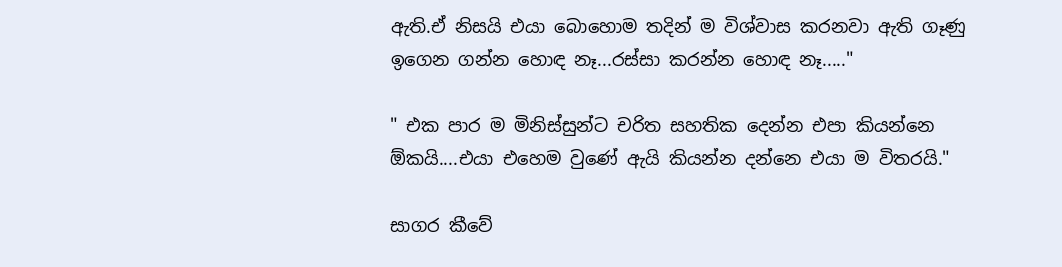ඇති.ඒ නිසයි එයා බොහොම තදින් ම විශ්වාස කරනවා ඇති ගෑණු ඉගෙන ගන්න හොඳ නෑ...රස්සා කරන්න හොඳ නෑ....."

" එක පාර ම මිනිස්සුන්ට චරිත සහතික දෙන්න එපා කියන්නෙ ඕකයි....එයා එහෙම වුණේ ඇයි කියන්න දන්නෙ එයා ම විතරයි."

සාගර කීවේ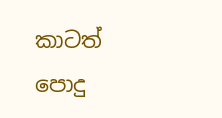කාටත් පොදු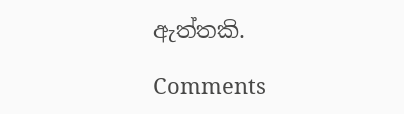ඇත්තකි.

Comments